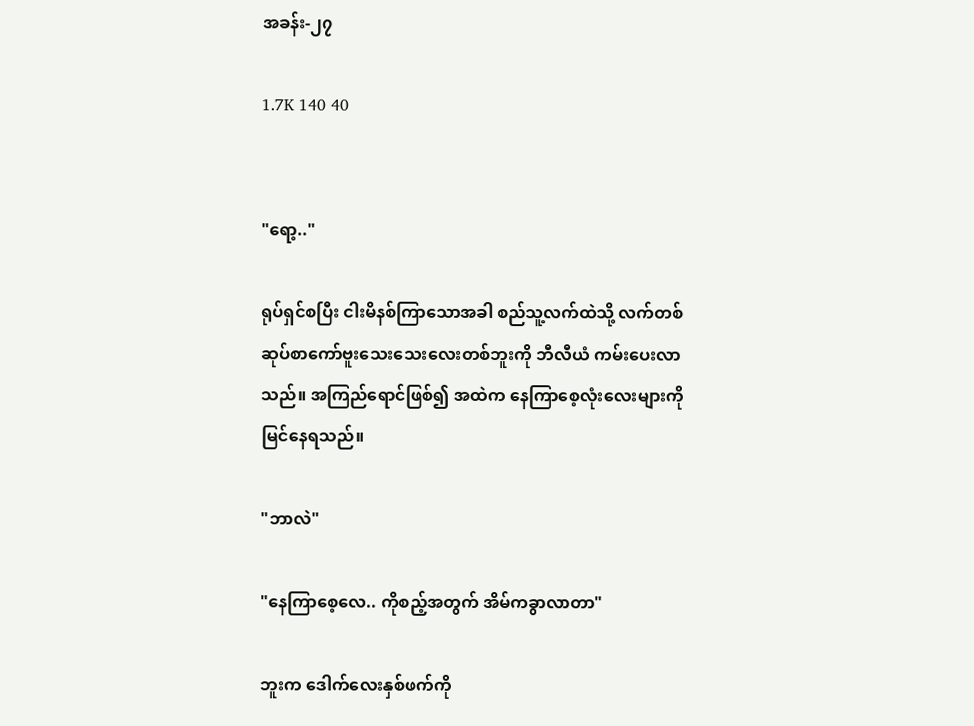အခန်း-၂၇

1.7K 140 40


"ရော့.."

ရုပ်ရှင်စပြီး ငါးမိနစ်ကြာသောအခါ စည်သူ့လက်ထဲသို့ လက်တစ်ဆုပ်စာကော်ဗူးသေးသေးလေးတစ်ဘူးကို ဘီလီယံ ကမ်းပေးလာသည်။ အကြည်ရောင်ဖြစ်၍ အထဲက နေကြာစေ့လုံးလေးများကို မြင်နေရသည်။

"ဘာလဲ"

"နေကြာစေ့လေ.. ကိုစည့်အတွက် အိမ်ကခွာလာတာ"

ဘူးက ဒေါက်လေးနှစ်ဖက်ကို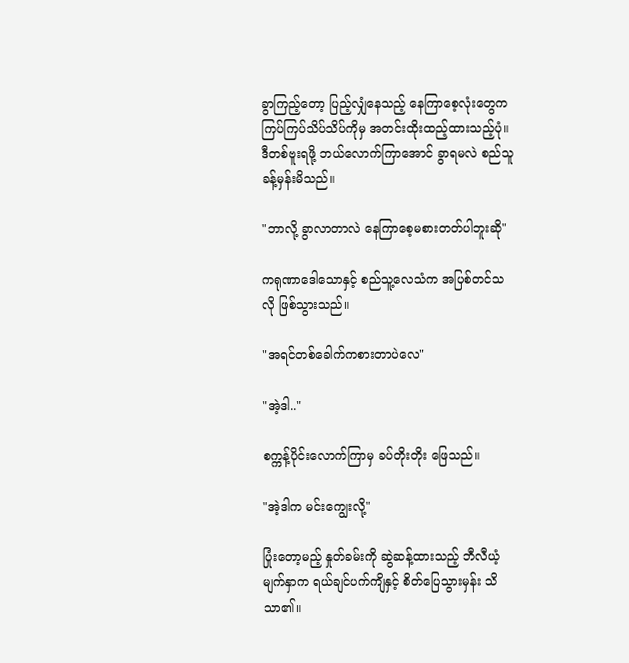ခွာကြည့်တော့ ပြည့်လျှံနေသည့် နေကြာစေ့လုံးတွေက ကြပ်ကြပ်သိပ်သိပ်ကိုမှ အတင်းထိုးထည့်ထားသည့်ပုံ။ ဒီတစ်ဗူးရဖို့ ဘယ်လောက်ကြာအောင် ခွာရမလဲ စည်သူ ခန့်မှန်းမိသည်။

"ဘာလို့ ခွာလာတာလဲ နေကြာစေ့မစားတတ်ပါဘူးဆို"

ကရုဏာဒေါသောနှင့် စည်သူ့လေသံက အပြစ်တင်သလို ဖြစ်သွားသည်။

"အရင်တစ်ခေါက်ကစားတာပဲလေ"

"အဲ့ဒါ.."

စက္ကန့်ပိုင်းလောက်ကြာမှ ခပ်တိုးတိုး ဖြေသည်။

"အဲ့ဒါက မင်းကျွေးလို့"

ပြုံးတော့မည့် နှုတ်ခမ်းကို ဆွဲဆန့်ထားသည့် ဘီလီယံ့မျက်နှာက ရယ်ချင်ပက်ကျိနှင့် စိတ်ပြေသွားမှန်း သိသာ၏။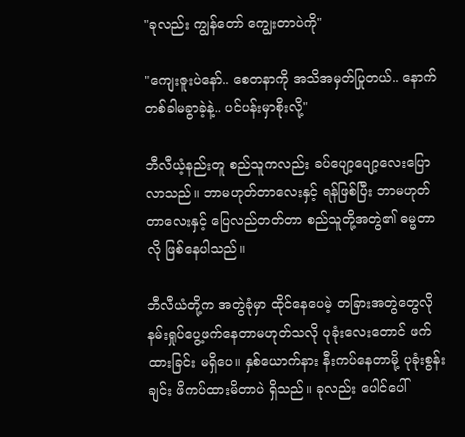"ခုလည်း ကျွန်တော် ကျွေးတာပဲကို"

"ကျေးဇူးပဲနော်.. စေတနာကို အသိအမှတ်ပြုတယ်.. နောက်တစ်ခါမခွာခဲ့နဲ့.. ပင်ပန်းမှာစိုးလို့"

ဘီလီယံ့နည်းတူ စည်သူကလည်း ခပ်ပျော့ပျော့လေးပြောလာသည်။ ဘာမဟုတ်တာလေးနှင့် ရန်ဖြစ်ပြီး ဘာမဟုတ်တာလေးနှင့် ပြေလည်တတ်တာ စည်သူတို့အတွဲ၏ ဓမ္မတာလို ဖြစ်နေပါသည်။

ဘီလီယံတို့က အတွဲခုံမှာ ထိုင်နေပေမဲ့ တခြားအတွဲတွေလို နမ်းရှုပ်ပွေ့ဖက်နေတာမဟုတ်သလို ပုခုံးလေးတောင် ဖက်ထားခြင်း မရှိပေ။ နှစ်ယောက်နား နီးကပ်နေတာမို့ ပုခုံးစွန်းချင်း ဖိကပ်ထားမိတာပဲ ရှိသည်။ ခုလည်း ပေါင်ပေါ်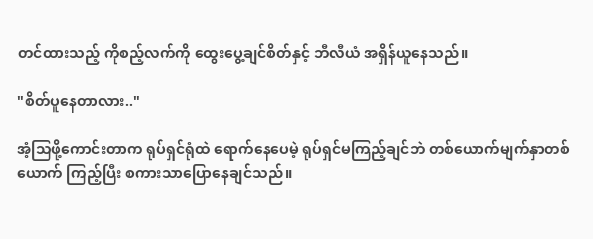တင်ထားသည့် ကိုစည့်လက်ကို ထွေးပွေ့ချင်စိတ်နှင့် ဘီလီယံ အရှိန်ယူနေသည်။

"စိတ်ပူနေတာလား.."

အံ့သြဖို့ကောင်းတာက ရုပ်ရှင်ရုံထဲ ရောက်နေပေမဲ့ ရုပ်ရှင်မကြည့်ချင်ဘဲ တစ်ယောက်မျက်နှာတစ်ယောက် ကြည့်ပြီး စကားသာပြောနေချင်သည်။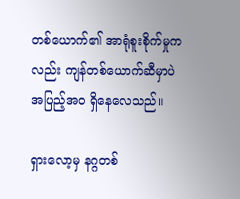တစ်ယောက်၏ အာရုံစူးစိုက်မှုကလည်း ကျန်တစ်ယောက်ဆီမှာပဲ အပြည့်အဝ ရှိနေလေသည်။

ရှားလော့မှ နဂ္ဂတစ်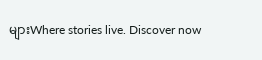များWhere stories live. Discover now